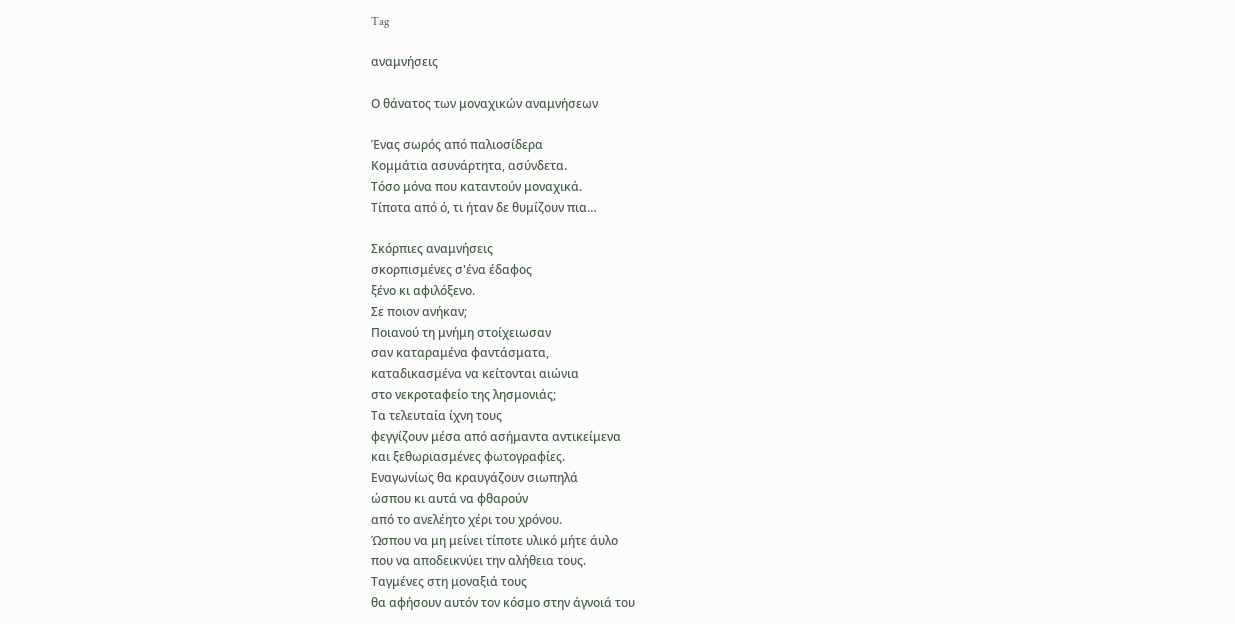Tag

αναμνήσεις

Ο θάνατος των μοναχικών αναμνήσεων

Ένας σωρός από παλιοσίδερα
Κομμάτια ασυνάρτητα, ασύνδετα.
Τόσο μόνα που καταντούν μοναχικά.
Τίποτα από ό, τι ήταν δε θυμίζουν πια…

Σκόρπιες αναμνήσεις
σκορπισμένες σ'ένα έδαφος
ξένο κι αφιλόξενο.
Σε ποιον ανήκαν;
Ποιανού τη μνήμη στοίχειωσαν
σαν καταραμένα φαντάσματα,
καταδικασμένα να κείτονται αιώνια
στο νεκροταφείο της λησμονιάς;
Τα τελευταία ίχνη τους
φεγγίζουν μέσα από ασήμαντα αντικείμενα
και ξεθωριασμένες φωτογραφίες.
Εναγωνίως θα κραυγάζουν σιωπηλά
ώσπου κι αυτά να φθαρούν
από το ανελέητο χέρι του χρόνου.
Ώσπου να μη μείνει τίποτε υλικό μήτε άυλο
που να αποδεικνύει την αλήθεια τους.
Ταγμένες στη μοναξιά τους
θα αφήσουν αυτόν τον κόσμο στην άγνοιά του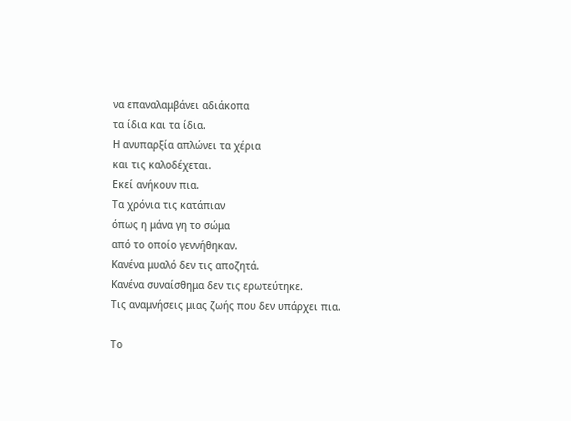να επαναλαμβάνει αδιάκοπα
τα ίδια και τα ίδια.
Η ανυπαρξία απλώνει τα χέρια
και τις καλοδέχεται.
Εκεί ανήκουν πια.
Τα χρόνια τις κατάπιαν
όπως η μάνα γη το σώμα
από το οποίο γεννήθηκαν.
Κανένα μυαλό δεν τις αποζητά.
Κανένα συναίσθημα δεν τις ερωτεύτηκε.
Τις αναμνήσεις μιας ζωής που δεν υπάρχει πια.

Το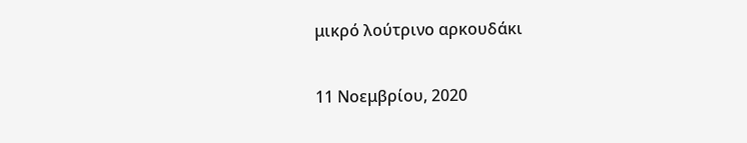μικρό λούτρινο αρκουδάκι

11 Νοεμβρίου, 2020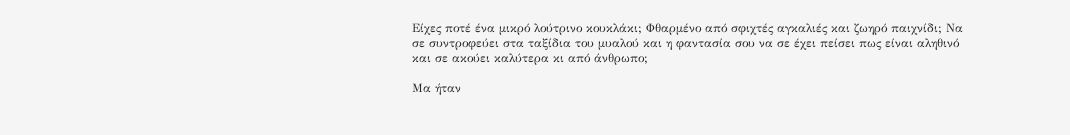Είχες ποτέ ένα μικρό λούτρινο κουκλάκι; Φθαρμένο από σφιχτές αγκαλιές και ζωηρό παιχνίδι; Να σε συντροφεύει στα ταξίδια του μυαλού και η φαντασία σου να σε έχει πείσει πως είναι αληθινό και σε ακούει καλύτερα κι από άνθρωπο;

Μα ήταν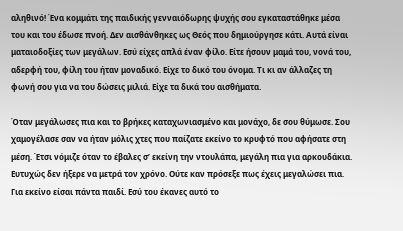αληθινό! Ένα κομμάτι της παιδικής γενναιόδωρης ψυχής σου εγκαταστάθηκε μέσα του και του έδωσε πνοή. Δεν αισθάνθηκες ως Θεός που δημιούργησε κάτι. Αυτά είναι ματαιοδοξίες των μεγάλων. Εσύ είχες απλά έναν φίλο. Είτε ήσουν μαμά του, νονά του, αδερφή του, φίλη του ήταν μοναδικό. Είχε το δικό του όνομα. Τι κι αν άλλαζες τη φωνή σου για να του δώσεις μιλιά. Είχε τα δικά του αισθήματα.

Όταν μεγάλωσες πια και το βρήκες καταχωνιασμένο και μονάχο, δε σου θύμωσε. Σου χαμογέλασε σαν να ήταν μόλις χτες που παίζατε εκείνο το κρυφτό που αφήσατε στη μέση. Έτσι νόμιζε όταν το έβαλες σ’ εκείνη την ντουλάπα, μεγάλη πια για αρκουδάκια. Ευτυχώς δεν ήξερε να μετρά τον χρόνο. Ούτε καν πρόσεξε πως έχεις μεγαλώσει πια. Για εκείνο είσαι πάντα παιδί. Εσύ του έκανες αυτό το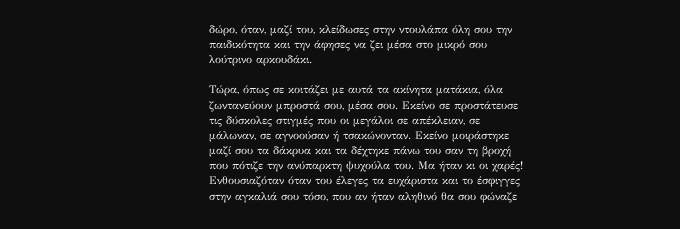δώρο, όταν, μαζί του, κλείδωσες στην ντουλάπα όλη σου την παιδικότητα και την άφησες να ζει μέσα στο μικρό σου λούτρινο αρκουδάκι.

Τώρα, όπως σε κοιτάζει με αυτά τα ακίνητα ματάκια, όλα ζωντανεύουν μπροστά σου, μέσα σου. Εκείνο σε προστάτευσε τις δύσκολες στιγμές που οι μεγάλοι σε απέκλειαν, σε μάλωναν, σε αγνοούσαν ή τσακώνονταν. Εκείνο μοιράστηκε μαζί σου τα δάκρυα και τα δέχτηκε πάνω του σαν τη βροχή που πότιζε την ανύπαρκτη ψυχούλα του. Μα ήταν κι οι χαρές! Ενθουσιαζόταν όταν του έλεγες τα ευχάριστα και το έσφιγγες στην αγκαλιά σου τόσο, που αν ήταν αληθινό θα σου φώναζε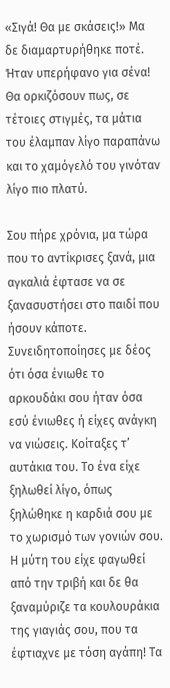«Σιγά! Θα με σκάσεις!» Μα δε διαμαρτυρήθηκε ποτέ. Ήταν υπερήφανο για σένα! Θα ορκιζόσουν πως, σε τέτοιες στιγμές, τα μάτια του έλαμπαν λίγο παραπάνω και το χαμόγελό του γινόταν λίγο πιο πλατύ.

Σου πήρε χρόνια, μα τώρα που το αντίκρισες ξανά, μια αγκαλιά έφτασε να σε ξανασυστήσει στο παιδί που ήσουν κάποτε. Συνειδητοποίησες με δέος ότι όσα ένιωθε το αρκουδάκι σου ήταν όσα εσύ ένιωθες ή είχες ανάγκη να νιώσεις. Κοίταξες τ’ αυτάκια του. Το ένα είχε ξηλωθεί λίγο, όπως ξηλώθηκε η καρδιά σου με το χωρισμό των γονιών σου. Η μύτη του είχε φαγωθεί από την τριβή και δε θα ξαναμύριζε τα κουλουράκια της γιαγιάς σου, που τα έφτιαχνε με τόση αγάπη! Τα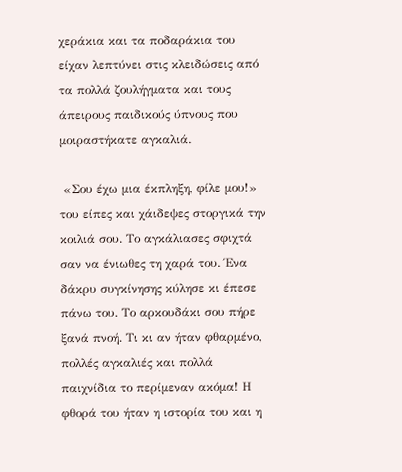χεράκια και τα ποδαράκια του είχαν λεπτύνει στις κλειδώσεις από τα πολλά ζουλήγματα και τους άπειρους παιδικούς ύπνους που μοιραστήκατε αγκαλιά.

 «Σου έχω μια έκπληξη, φίλε μου!» του είπες και χάιδεψες στοργικά την κοιλιά σου. Το αγκάλιασες σφιχτά σαν να ένιωθες τη χαρά του. Ένα δάκρυ συγκίνησης κύλησε κι έπεσε πάνω του. Το αρκουδάκι σου πήρε ξανά πνοή. Τι κι αν ήταν φθαρμένο, πολλές αγκαλιές και πολλά παιχνίδια το περίμεναν ακόμα! Η φθορά του ήταν η ιστορία του και η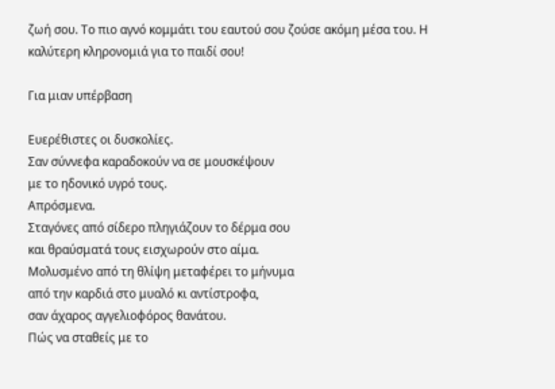ζωή σου. Το πιο αγνό κομμάτι του εαυτού σου ζούσε ακόμη μέσα του. Η καλύτερη κληρονομιά για το παιδί σου!

Για μιαν υπέρβαση

Ευερέθιστες οι δυσκολίες.
Σαν σύννεφα καραδοκούν να σε μουσκέψουν
με το ηδονικό υγρό τους.
Απρόσμενα.
Σταγόνες από σίδερο πληγιάζουν το δέρμα σου
και θραύσματά τους εισχωρούν στο αίμα.
Μολυσμένο από τη θλίψη μεταφέρει το μήνυμα
από την καρδιά στο μυαλό κι αντίστροφα,
σαν άχαρος αγγελιοφόρος θανάτου.
Πώς να σταθείς με το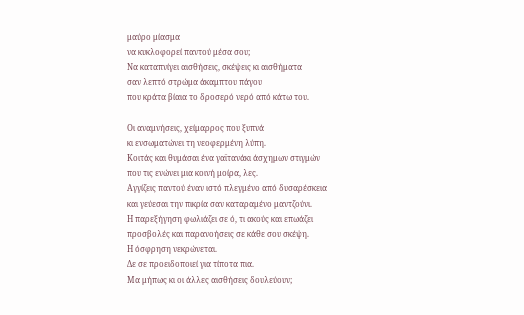μαύρο μίασμα
να κυκλοφορεί παντού μέσα σου;
Να καταπνίγει αισθήσεις, σκέψεις κι αισθήματα
σαν λεπτό στρώμα άκαμπτου πάγου
που κράτα βίαια το δροσερό νερό από κάτω του.

Οι αναμνήσεις, χείμαρρος που ξυπνά
κι ενσωματώνει τη νεοφερμένη λύπη.
Κοιτάς και θυμάσαι ένα γαϊτανάκι άσχημων στιγμών
που τις ενώνει μια κοινή μοίρα, λες.
Αγγίζεις παντού έναν ιστό πλεγμένο από δυσαρέσκεια
και γεύεσαι την πικρία σαν καταραμένο μαντζούνι.
Η παρεξήγηση φωλιάζει σε ό, τι ακούς και επωάζει
προσβολές και παρανοήσεις σε κάθε σου σκέψη.
Η όσφρηση νεκρώνεται.
Δε σε προειδοποιεί για τίποτα πια.
Μα μήπως κι οι άλλες αισθήσεις δουλεύουν;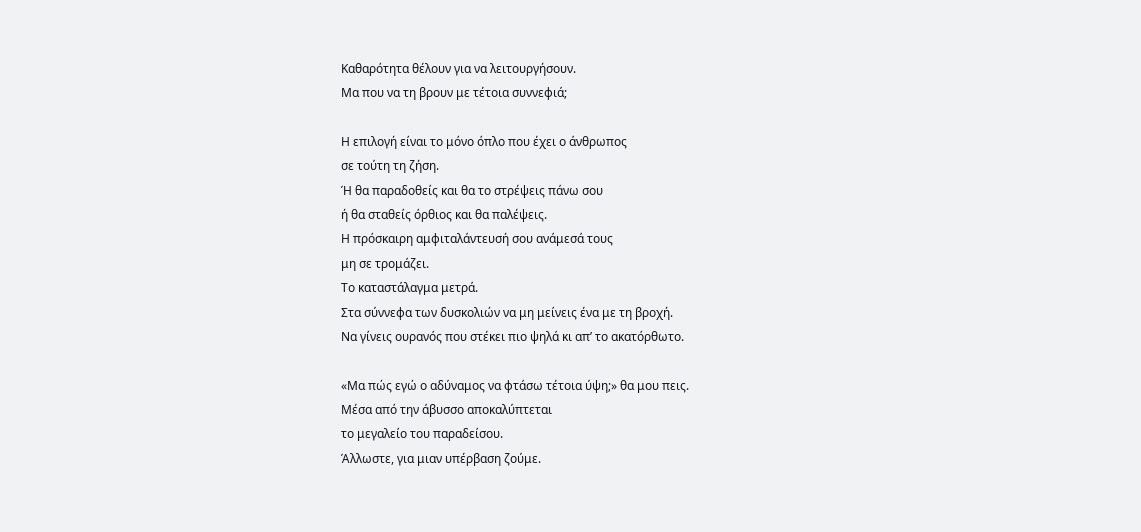Καθαρότητα θέλουν για να λειτουργήσουν.
Μα που να τη βρουν με τέτοια συννεφιά;

Η επιλογή είναι το μόνο όπλο που έχει ο άνθρωπος
σε τούτη τη ζήση.
Ή θα παραδοθείς και θα το στρέψεις πάνω σου
ή θα σταθείς όρθιος και θα παλέψεις.
Η πρόσκαιρη αμφιταλάντευσή σου ανάμεσά τους
μη σε τρομάζει.
Το καταστάλαγμα μετρά.
Στα σύννεφα των δυσκολιών να μη μείνεις ένα με τη βροχή.
Να γίνεις ουρανός που στέκει πιο ψηλά κι απ’ το ακατόρθωτο.

«Μα πώς εγώ ο αδύναμος να φτάσω τέτοια ύψη;» θα μου πεις.
Μέσα από την άβυσσο αποκαλύπτεται
το μεγαλείο του παραδείσου.
Άλλωστε, για μιαν υπέρβαση ζούμε.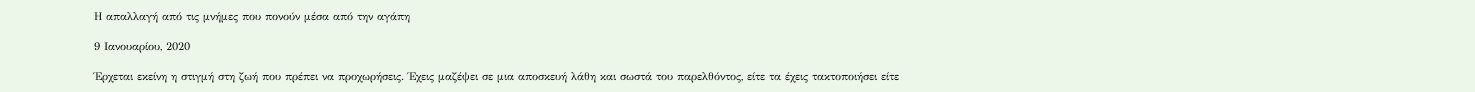Η απαλλαγή από τις μνήμες που πονούν μέσα από την αγάπη

9 Ιανουαρίου, 2020

Έρχεται εκείνη η στιγμή στη ζωή που πρέπει να προχωρήσεις. Έχεις μαζέψει σε μια αποσκευή λάθη και σωστά του παρελθόντος, είτε τα έχεις τακτοποιήσει είτε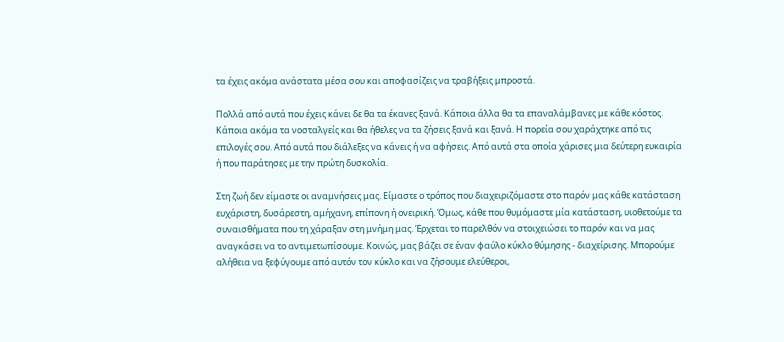τα έχεις ακόμα ανάστατα μέσα σου και αποφασίζεις να τραβήξεις μπροστά.

Πολλά από αυτά που έχεις κάνει δε θα τα έκανες ξανά. Κάποια άλλα θα τα επαναλάμβανες με κάθε κόστος. Κάποια ακόμα τα νοσταλγείς και θα ήθελες να τα ζήσεις ξανά και ξανά. Η πορεία σου χαράχτηκε από τις επιλογές σου. Από αυτά που διάλεξες να κάνεις ή να αφήσεις. Από αυτά στα οποία χάρισες μια δεύτερη ευκαιρία ή που παράτησες με την πρώτη δυσκολία.

Στη ζωή δεν είμαστε οι αναμνήσεις μας. Είμαστε ο τρόπος που διαχειριζόμαστε στο παρόν μας κάθε κατάσταση ευχάριστη, δυσάρεστη, αμήχανη, επίπονη ή ονειρική. Όμως, κάθε που θυμόμαστε μία κατάσταση, υιοθετούμε τα συναισθήματα που τη χάραξαν στη μνήμη μας. Έρχεται το παρελθόν να στοιχειώσει το παρόν και να μας αναγκάσει να το αντιμετωπίσουμε. Κοινώς, μας βάζει σε έναν φαύλο κύκλο θύμησης - διαχείρισης. Μπορούμε αλήθεια να ξεφύγουμε από αυτόν τον κύκλο και να ζήσουμε ελεύθεροι,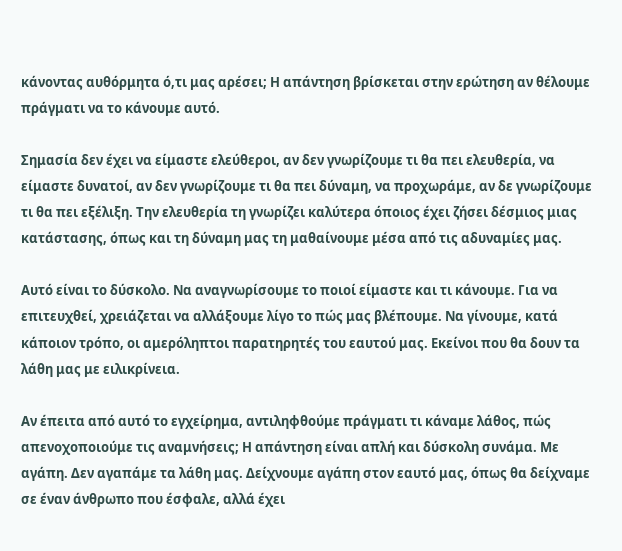κάνοντας αυθόρμητα ό,τι μας αρέσει; Η απάντηση βρίσκεται στην ερώτηση αν θέλουμε πράγματι να το κάνουμε αυτό.

Σημασία δεν έχει να είμαστε ελεύθεροι, αν δεν γνωρίζουμε τι θα πει ελευθερία, να είμαστε δυνατοί, αν δεν γνωρίζουμε τι θα πει δύναμη, να προχωράμε, αν δε γνωρίζουμε τι θα πει εξέλιξη. Την ελευθερία τη γνωρίζει καλύτερα όποιος έχει ζήσει δέσμιος μιας κατάστασης, όπως και τη δύναμη μας τη μαθαίνουμε μέσα από τις αδυναμίες μας.

Αυτό είναι το δύσκολο. Να αναγνωρίσουμε το ποιοί είμαστε και τι κάνουμε. Για να επιτευχθεί, χρειάζεται να αλλάξουμε λίγο το πώς μας βλέπουμε. Να γίνουμε, κατά κάποιον τρόπο, οι αμερόληπτοι παρατηρητές του εαυτού μας. Εκείνοι που θα δουν τα λάθη μας με ειλικρίνεια.

Αν έπειτα από αυτό το εγχείρημα, αντιληφθούμε πράγματι τι κάναμε λάθος, πώς απενοχοποιούμε τις αναμνήσεις; Η απάντηση είναι απλή και δύσκολη συνάμα. Με αγάπη. Δεν αγαπάμε τα λάθη μας. Δείχνουμε αγάπη στον εαυτό μας, όπως θα δείχναμε σε έναν άνθρωπο που έσφαλε, αλλά έχει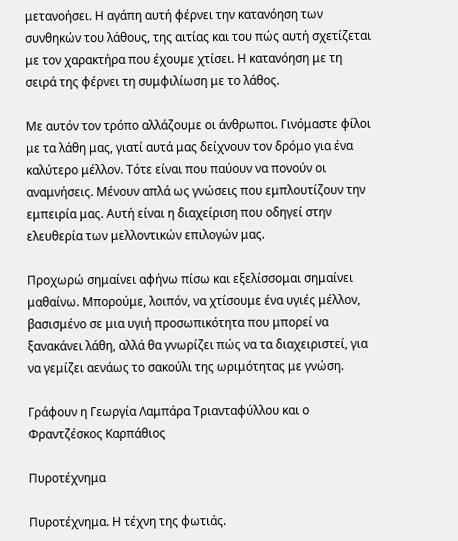μετανοήσει. Η αγάπη αυτή φέρνει την κατανόηση των συνθηκών του λάθους, της αιτίας και του πώς αυτή σχετίζεται με τον χαρακτήρα που έχουμε χτίσει. Η κατανόηση με τη σειρά της φέρνει τη συμφιλίωση με το λάθος.

Με αυτόν τον τρόπο αλλάζουμε οι άνθρωποι. Γινόμαστε φίλοι με τα λάθη μας, γιατί αυτά μας δείχνουν τον δρόμο για ένα καλύτερο μέλλον. Τότε είναι που παύουν να πονούν οι αναμνήσεις. Μένουν απλά ως γνώσεις που εμπλουτίζουν την εμπειρία μας. Αυτή είναι η διαχείριση που οδηγεί στην ελευθερία των μελλοντικών επιλογών μας.

Προχωρώ σημαίνει αφήνω πίσω και εξελίσσομαι σημαίνει μαθαίνω. Μπορούμε, λοιπόν, να χτίσουμε ένα υγιές μέλλον, βασισμένο σε μια υγιή προσωπικότητα που μπορεί να ξανακάνει λάθη, αλλά θα γνωρίζει πώς να τα διαχειριστεί, για να γεμίζει αενάως το σακούλι της ωριμότητας με γνώση.

Γράφουν η Γεωργία Λαμπάρα Τριανταφύλλου και ο Φραντζέσκος Καρπάθιος

Πυροτέχνημα

Πυροτέχνημα. Η τέχνη της φωτιάς.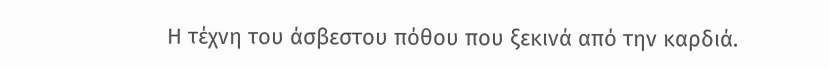Η τέχνη του άσβεστου πόθου που ξεκινά από την καρδιά.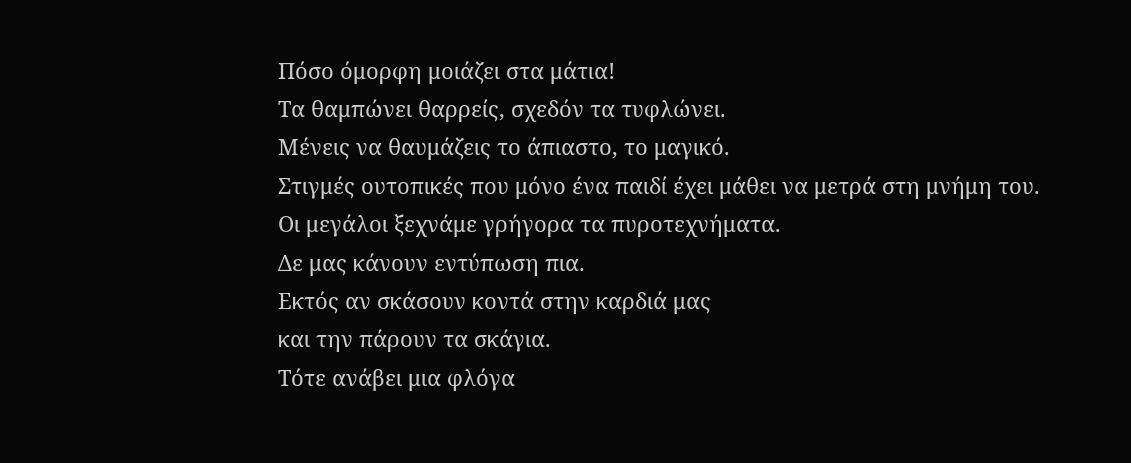Πόσο όμορφη μοιάζει στα μάτια!
Τα θαμπώνει θαρρείς, σχεδόν τα τυφλώνει.
Μένεις να θαυμάζεις το άπιαστο, το μαγικό.
Στιγμές ουτοπικές που μόνο ένα παιδί έχει μάθει να μετρά στη μνήμη του.
Οι μεγάλοι ξεχνάμε γρήγορα τα πυροτεχνήματα.
Δε μας κάνουν εντύπωση πια.
Εκτός αν σκάσουν κοντά στην καρδιά μας
και την πάρουν τα σκάγια.
Τότε ανάβει μια φλόγα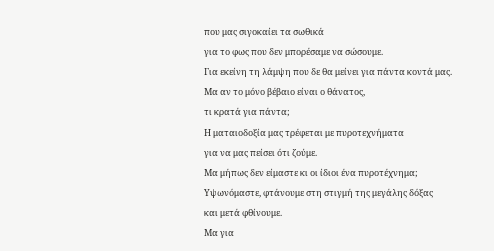που μας σιγοκαίει τα σωθικά
για το φως που δεν μπορέσαμε να σώσουμε.
Για εκείνη τη λάμψη που δε θα μείνει για πάντα κοντά μας.
Μα αν το μόνο βέβαιο είναι ο θάνατος,
τι κρατά για πάντα;
Η ματαιοδοξία μας τρέφεται με πυροτεχνήματα
για να μας πείσει ότι ζούμε.
Μα μήπως δεν είμαστε κι οι ίδιοι ένα πυροτέχνημα;
Υψωνόμαστε, φτάνουμε στη στιγμή της μεγάλης δόξας
και μετά φθίνουμε.
Μα για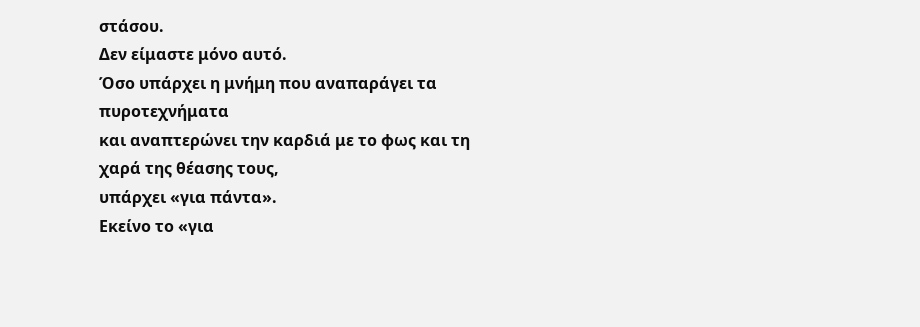στάσου.
Δεν είμαστε μόνο αυτό.
Όσο υπάρχει η μνήμη που αναπαράγει τα πυροτεχνήματα
και αναπτερώνει την καρδιά με το φως και τη χαρά της θέασης τους,
υπάρχει «για πάντα».
Εκείνο το «για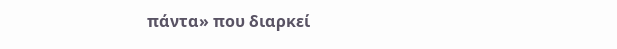πάντα» που διαρκεί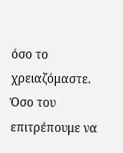όσο το χρειαζόμαστε.
Όσο του επιτρέπουμε να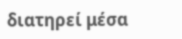διατηρεί μέσα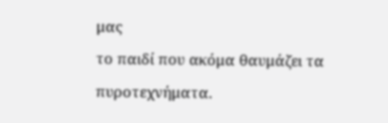μας
το παιδί που ακόμα θαυμάζει τα πυροτεχνήματα.